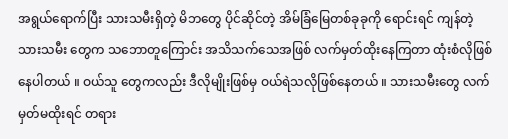အရွယ်ရောက်ပြီး သားသမီးရှိတဲ့ မိဘတွေ ပိုင်ဆိုင်တဲ့ အိမ်ခြံမြေတစ်ခုခုကို ရောင်းရင် ကျန်တဲ့ သားသမီး တွေက သဘောတူကြောင်း အသိသက်သေအဖြစ် လက်မှတ်ထိုးနေကြတာ ထုံးစံလိုဖြစ်နေပါတယ် ။ ဝယ်သူ တွေကလည်း ဒီလိုမျိုးဖြစ်မှ ဝယ်ရဲသလိုဖြစ်နေတယ် ။ သားသမီးတွေ လက်မှတ်မထိုးရင် တရား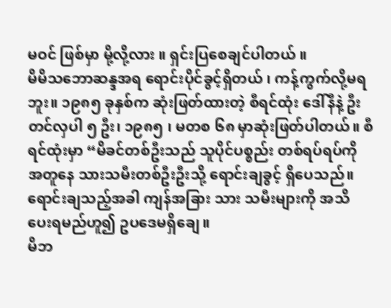မဝင် ဖြစ်မှာ မို့လို့လား ။ ရှင်းပြစေချင်ပါတယ် ။
မိမိသဘောဆန္ဒအရ ရောင်းပိုင်ခွင့်ရှိတယ် ၊ ကန့်ကွက်လို့မရဘူး။ ၁၉၈၅ ခုနှစ်က ဆုံးဖြတ်ထားတဲ့ စီရင်ထုံး ဒေါ်နီနဲ့ ဦးတင်လှပါ ၅ ဦး၊ ၁၉၈၅ ၊ မတစ ၆၈ မှာဆုံးဖြတ်ပါတယ်။ စီရင်ထုံးမှာ “မိခင်တစ်ဦးသည် သူပိုင်ပစ္စည်း တစ်ရပ်ရပ်ကို အတူနေ သားသမီးတစ်ဦးဦးသို့ ရောင်းချခွင့် ရှိပေသည်။ ရောင်းချသည့်အခါ ကျန်အခြား သား သမီးများကို အသိပေးရမည်ဟူ၍ ဥပဒေမရှိချေ။
မိဘ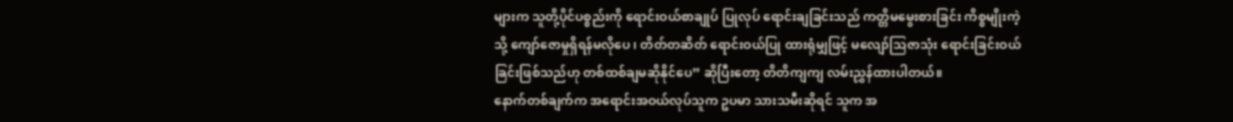များက သူတို့ပိုင်ပစ္စည်းကို ရောင်းဝယ်စာချုပ် ပြုလုပ် ရောင်းချခြင်းသည် ကတ္တိမမွေးစားခြင်း ကိစ္စမျိုးကဲ့သို့ ကျော်ဇောမှုရှိရန်မလိုပေ ၊ တိတ်တဆိတ် ရောင်းဝယ်ပြု ထားရုံမျှဖြင့် မလျော်သြဇာသုံး ရောင်းခြင်းဝယ်ခြင်းဖြစ်သည်ဟု တစ်ထစ်ချမဆိုနိုင်ပေ” ဆိုပြီးတော့ တိတိကျကျ လမ်းညွှန်ထားပါတယ်။
နောက်တစ်ချက်က အရောင်းအဝယ်လုပ်သူက ဥပမာ သားသမီးဆိုရင် သူက အ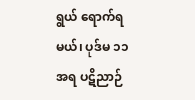ရွယ် ရောက်ရမယ်၊ ပုဒ်မ ၁၁ အရ ပဋိညာဉ်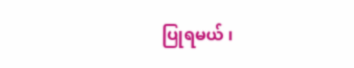ပြုရမယ် ၊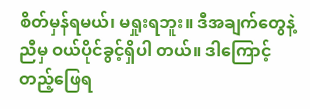စိတ်မှန်ရမယ်၊ မရှုးရဘူး။ ဒီအချက်တွေနဲ့ ညီမှ ဝယ်ပိုင်ခွင့်ရှိပါ တယ်။ ဒါကြောင့် တည့်ဖြေရ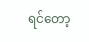ရင်တော့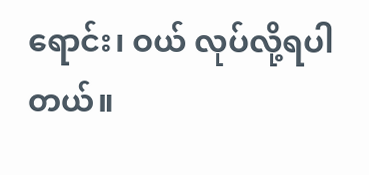ရောင်း၊ ဝယ် လုပ်လို့ရပါတယ်။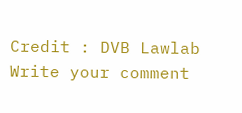Credit : DVB Lawlab
Write your comment